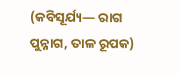(କବିସୂର୍ଯ୍ୟ— ରାଗ ପୁନ୍ନାଗ, ତାଳ ରୂପକ)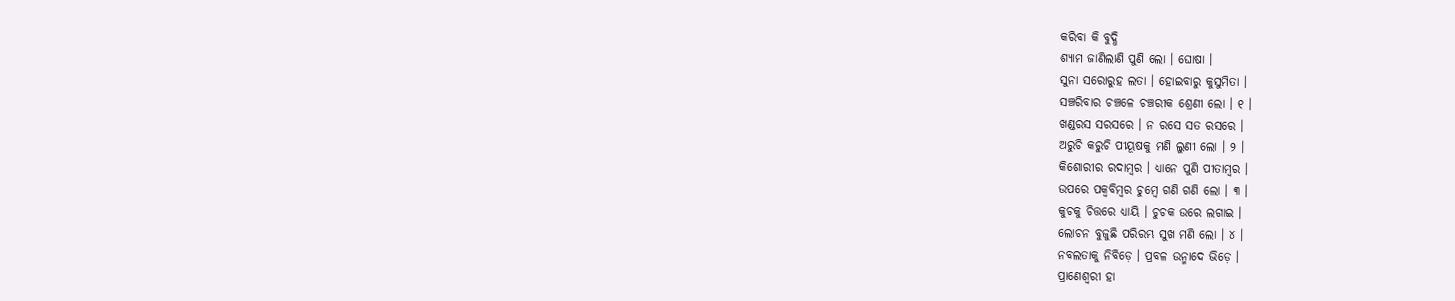କରିବା କି ବୁଦ୍ଧି
ଶ୍ୟାମ ଜାଣିଲାଣି ପୁଣି ଲୋ । ଘୋଷା ।
ସୁନା ସରୋରୁହ ଲତା । ହୋଇବାରୁ କୁସୁମିତା ।
ସଞ୍ଚରିବାର ଚଞ୍ଚଳେ ଚଞ୍ଚରୀକ ଶ୍ରେଣୀ ଲୋ । ୧ ।
ଖଣ୍ଡରସ ସରସରେ । ନ ରସେ ସତ ରସରେ ।
ଅରୁଚି କରୁଚି ପୀୟୂଷକୁ ମଣି ଲୁଣୀ ଲୋ । ୨ ।
କିଶୋରୀର ରଦାମ୍ବର । ଧ୍ୟାନେ ପୁଣି ପୀତାମ୍ବର ।
ଉପରେ ପକ୍ୱବିମ୍ବର ଚୁମ୍ବେ ଗଣି ଗଣି ଲୋ । ୩ ।
କୁଚକୁ ଚିତ୍ତରେ ଧ୍ୟାୟି । ଚୁଚକ ଉରେ ଲଗାଇ ।
ଲୋଚନ ବୁଜୁଛି ପରିରମ୍ଭ ସୁଖ ମଣି ଲୋ । ୪ ।
ନବଲତାକୁ ନିବିଡ଼େ । ପ୍ରବଳ ଉନ୍ମାଦେ ଭିଡ଼େ ।
ପ୍ରାଣେଶ୍ୱରୀ ହା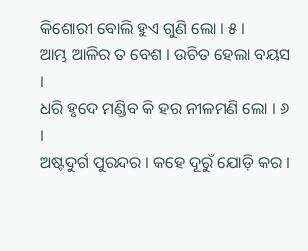କିଶୋରୀ ବୋଲି ହୁଏ ଗୁଣି ଲୋ । ୫ ।
ଆମ୍ଭ ଆଳିର ତ ବେଶ । ଉଚିତ ହେଲା ବୟସ ।
ଧରି ହୃଦେ ମଣ୍ଡିବ କି ହର ନୀଳମଣି ଲୋ । ୬ ।
ଅଷ୍ଟଦୁର୍ଗ ପୁରନ୍ଦର । କହେ ଦୂରୁଁ ଯୋଡ଼ି କର ।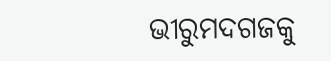ଭୀରୁମଦଗଜକୁ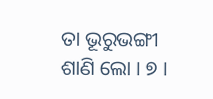ତା ଭୂରୁଭଙ୍ଗୀ ଶାଣି ଲୋ । ୭ ।